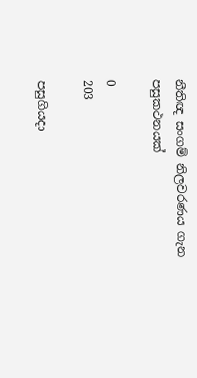නීතිඥ සංගම් නිලවරණය ගැන පසුකථනයක්

0
203

පසුගියදා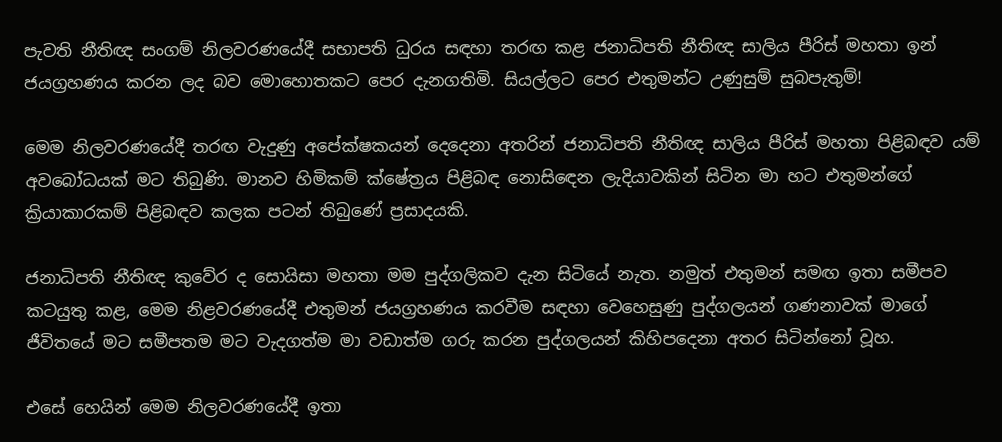පැවති නීතිඥ සංගම් නිලවරණයේදී සභාපති ධුරය සඳහා තරඟ කළ ජනාධිපති නීතිඥ සාලිය පීරිස් මහතා ඉන් ජයග්‍රහණය කරන ලද බව මොහොතකට පෙර දැනගතිමි. සියල්ලට පෙර එතුමන්ට උණුසුම් සුබපැතුම්!

මෙම නිලවරණයේදී තරඟ වැදුණු අපේක්ෂකයන් දෙදෙනා අතරින් ජනාධිපති නීතිඥ සාලිය පීරිස් මහතා පිළිබඳව යම් අවබෝධයක් මට තිබුණි. මානව හිමිකම් ක්ෂේත්‍රය පිළිබඳ නොසිඳෙන ලැදියාවකින් සිටින මා හට එතුමන්ගේ ක්‍රියාකාරකම් පිළිබඳව කලක පටන් තිබුණේ ප්‍රසාදයකි.

ජනාධිපති නීතිඥ කුවේර ද සොයිසා මහතා මම පුද්ගලිකව දැන සිටියේ නැත. නමුත් එතුමන් සමඟ ඉතා සමීපව කටයුතු කළ, මෙම නිළවරණයේදී එතුමන් ජයග්‍රහණය කරවීම සඳහා වෙහෙසුණු පුද්ගලයන් ගණනාවක් මාගේ ජීවිතයේ මට සමීපතම මට වැදගත්ම මා වඩාත්ම ගරු කරන පුද්ගලයන් කිහිපදෙනා අතර සිටින්නෝ වූහ.

එසේ හෙයින් මෙම නිලවරණයේදී ඉතා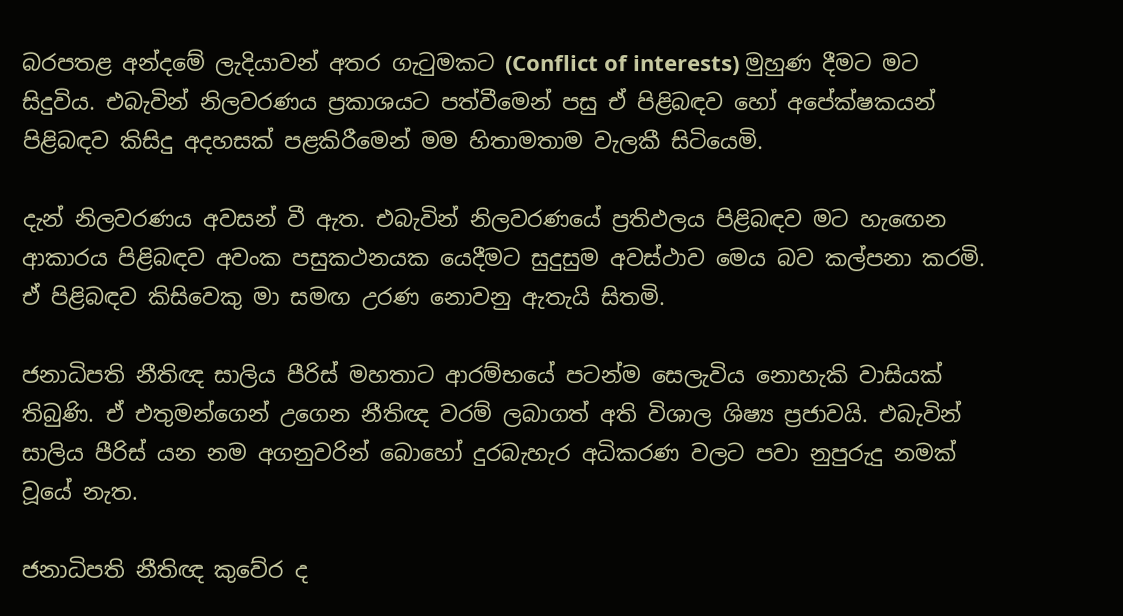බරපතළ අන්දමේ ලැදියාවන් අතර ගැටුමකට (Conflict of interests) මුහුණ දීමට මට සිදුවිය. එබැවින් නිලවරණය ප්‍රකාශයට පත්වීමෙන් පසු ඒ පිළිබඳව හෝ අපේක්ෂකයන් පිළිබඳව කිසිදු අදහසක් පළකිරීමෙන් මම හිතාමතාම වැලකී සිටියෙමි.

දැන් නිලවරණය අවසන් වී ඇත. එබැවින් නිලවරණයේ ප්‍රතිඵලය පිළිබඳව මට හැඟෙන ආකාරය පිළිබඳව අවංක පසුකථනයක යෙදීමට සුදුසුම අවස්ථාව මෙය බව කල්පනා කරමි. ඒ පිළිබඳව කිසිවෙකු මා සමඟ උරණ නොවනු ඇතැයි සිතමි.

ජනාධිපති නීතිඥ සාලිය පීරිස් මහතාට ආරම්භයේ පටන්ම සෙලැවිය නොහැකි වාසියක් තිබුණි. ඒ එතුමන්ගෙන් උගෙන නීතිඥ වරම් ලබාගත් අති විශාල ශිෂ්‍ය ප්‍රජාවයි. එබැවින් සාලිය පීරිස් යන නම අගනුවරින් බොහෝ දුරබැහැර අධිකරණ වලට පවා නුපුරුදු නමක් වූයේ නැත.

ජනාධිපති නීතිඥ කුවේර ද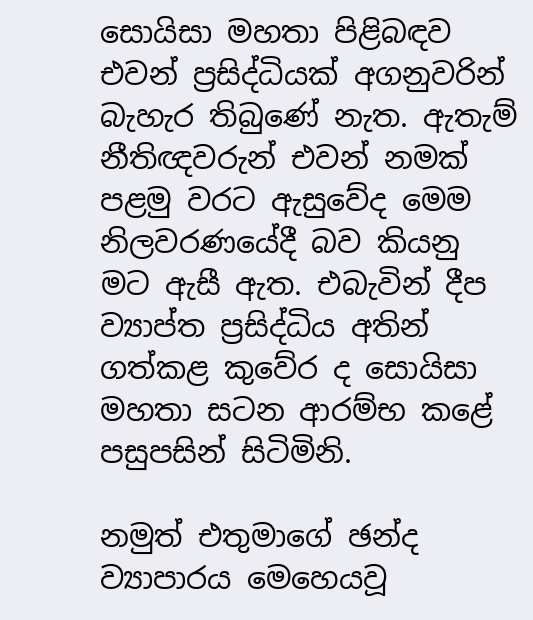සොයිසා මහතා පිළිබඳව එවන් ප්‍රසිද්ධියක් අගනුවරින් බැහැර තිබුණේ නැත. ඇතැම් නීතිඥවරුන් එවන් නමක් පළමු වරට ඇසුවේද මෙම නිලවරණයේදී බව කියනු මට ඇසී ඇත. එබැවින් දීප ව්‍යාප්ත ප්‍රසිද්ධිය අතින් ගත්කළ කුවේර ද සොයිසා මහතා සටන ආරම්භ කළේ පසුපසින් සිටිමිනි.

නමුත් එතුමාගේ ඡන්ද ව්‍යාපාරය මෙහෙයවූ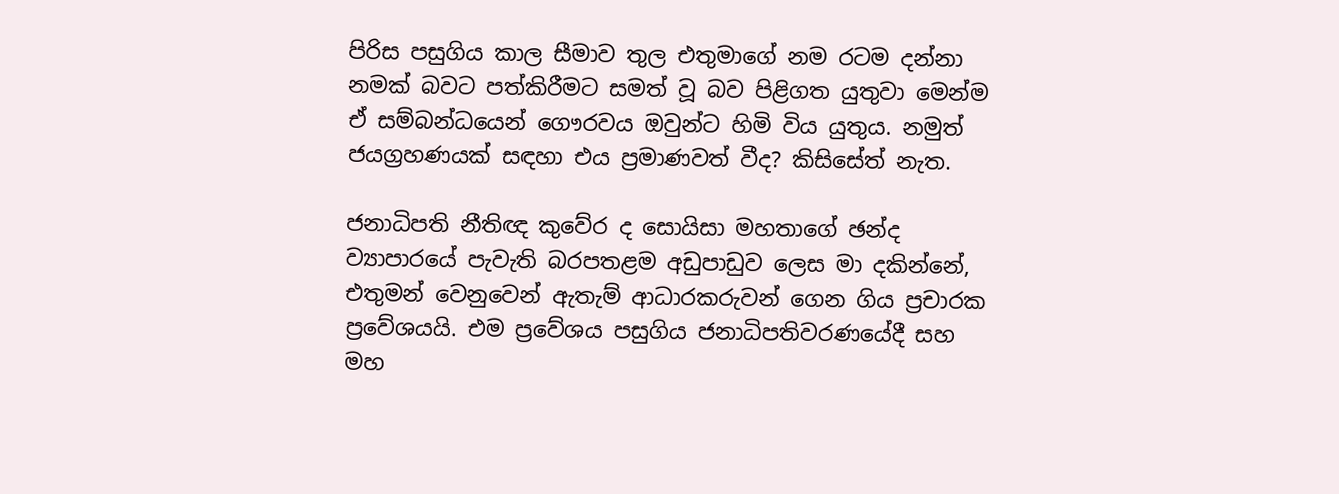පිරිස පසුගිය කාල සීමාව තුල එතුමාගේ නම රටම දන්නා නමක් බවට පත්කිරීමට සමත් වූ බව පිළිගත යුතුවා මෙන්ම ඒ සම්බන්ධයෙන් ගෞරවය ඔවුන්ට හිමි විය යුතුය. නමුත් ජයග්‍රහණයක් සඳහා එය ප්‍රමාණවත් වීද? කිසිසේත් නැත.

ජනාධිපති නීතිඥ කුවේර ද සොයිසා මහතාගේ ඡන්ද ව්‍යාපාරයේ පැවැති බරපතළම අඩුපාඩුව ලෙස මා දකින්නේ, එතුමන් වෙනුවෙන් ඇතැම් ආධාරකරුවන් ගෙන ගිය ප්‍රචාරක ප්‍රවේශයයි. එම ප්‍රවේශය පසුගිය ජනාධිපතිවරණයේදී සහ මහ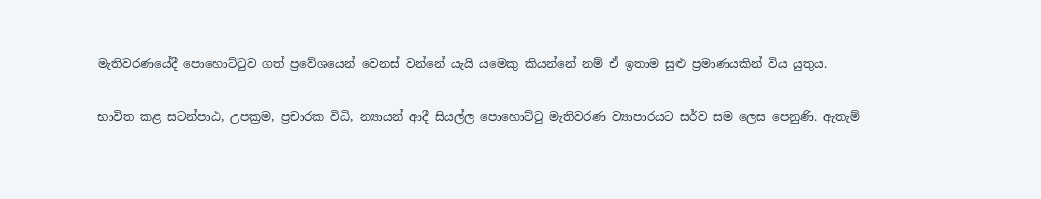මැතිවරණයේදී පොහොට්ටුව ගත් ප්‍රවේශයෙන් වෙනස් වන්නේ යැයි යමෙකු කියන්නේ නම් ඒ ඉතාම සුළු ප්‍රමාණයකින් විය යුතුය.

භාවිත කළ සටන්පාඨ, උපක්‍රම, ප්‍රචාරක විධි, න්‍යායන් ආදී සියල්ල පොහොට්ටු මැතිවරණ ව්‍යාපාරයට සර්ව සම ලෙස පෙනුණි. ඇතැම්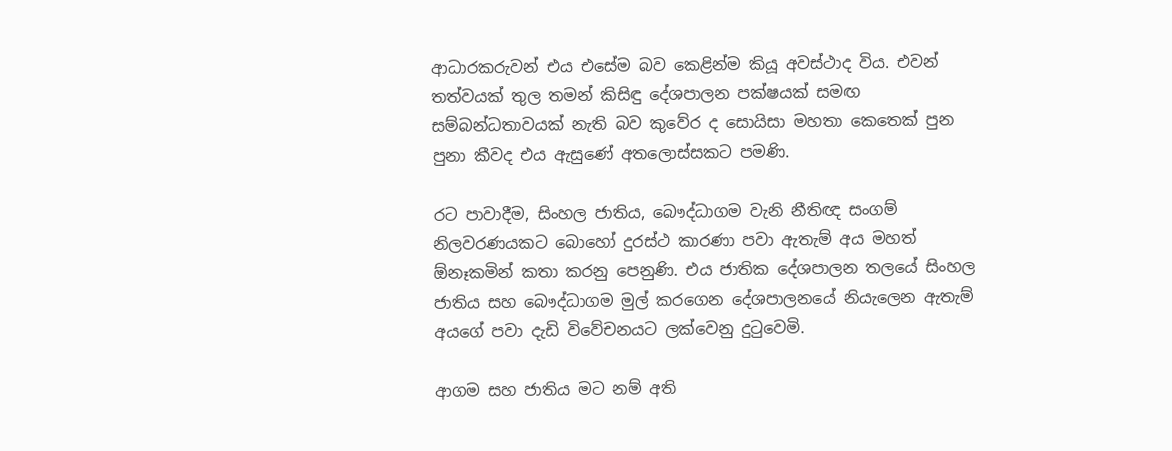ආධාරකරුවන් එය එසේම බව කෙළින්ම කියූ අවස්ථාද විය. එවන් තත්වයක් තුල තමන් කිසිඳු දේශපාලන පක්ෂයක් සමඟ සම්බන්ධතාවයක් නැති බව කුවේර ද සොයිසා මහතා කෙතෙක් පුන පුනා කීවද එය ඇසුණේ අතලොස්සකට පමණි.

රට පාවාදීම, සිංහල ජාතිය, බෞද්ධාගම වැනි නීතිඥ සංගම් නිලවරණයකට බොහෝ දුරස්ථ කාරණා පවා ඇතැම් අය මහත් ඕනෑකමින් කතා කරනු පෙනුණි. එය ජාතික දේශපාලන තලයේ සිංහල ජාතිය සහ බෞද්ධාගම මුල් කරගෙන දේශපාලනයේ නියැලෙන ඇතැම් අයගේ පවා දැඩි විවේචනයට ලක්වෙනු දුටුවෙමි.

ආගම සහ ජාතිය මට නම් අති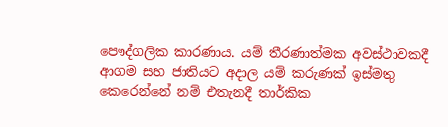පෞද්ගලික කාරණාය. යම් තීරණාත්මක අවස්ථාවකදී ආගම සහ ජාතියට අදාල යම් කරුණක් ඉස්මතු කෙරෙන්නේ නම් එතැනදී තාර්කික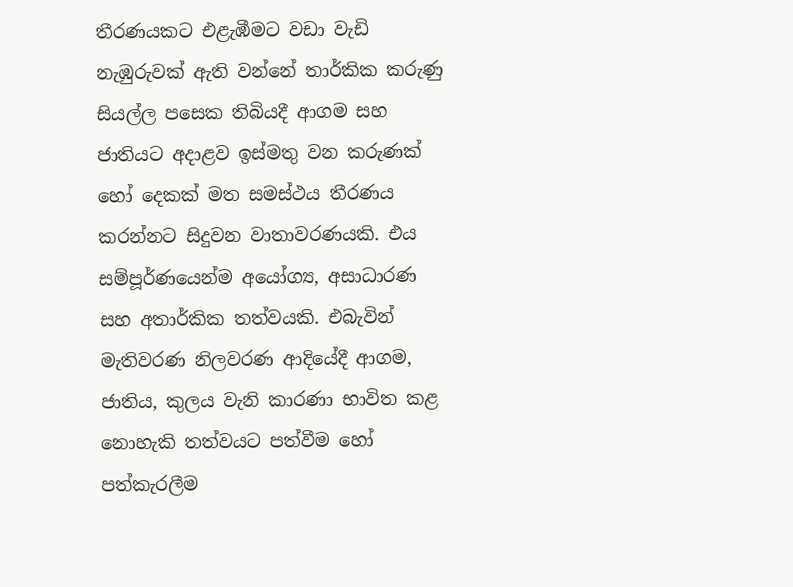තීරණයකට එළැඹීමට වඩා වැඩි නැඹුරුවක් ඇති වන්නේ තාර්කික කරුණු සියල්ල පසෙක තිබියදී ආගම සහ ජාතියට අදාළව ඉස්මතු වන කරුණක් හෝ දෙකක් මත සමස්ථය තීරණය කරන්නට සිදුවන වාතාවරණයකි. එය සම්පූර්ණයෙන්ම අයෝග්‍ය, අසාධාරණ සහ අතාර්කික තත්වයකි. එබැවින් මැතිවරණ නිලවරණ ආදියේදී ආගම, ජාතිය, කුලය වැනි කාරණා භාවිත කළ නොහැකි තත්වයට පත්වීම හෝ පත්කැරලීම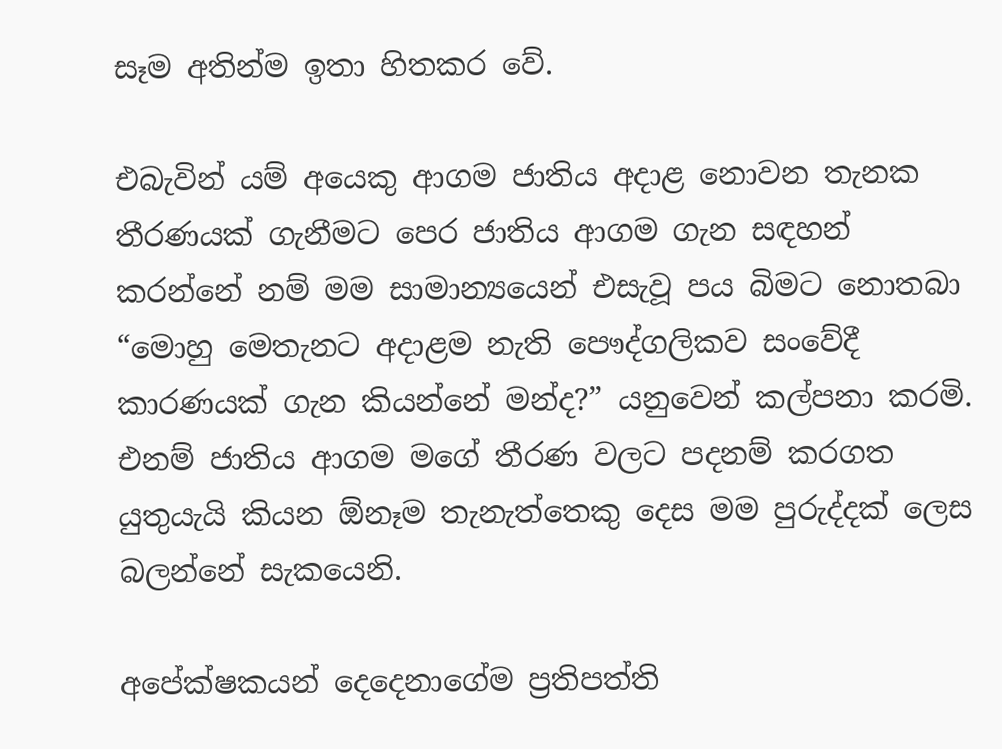සෑම අතින්ම ඉතා හිතකර වේ.

එබැවින් යම් අයෙකු ආගම ජාතිය අදාළ නොවන තැනක තීරණයක් ගැනීමට පෙර ජාතිය ආගම ගැන සඳහන් කරන්නේ නම් මම සාමාන්‍යයෙන් එසැවූ පය බිමට නොතබා “මොහු මෙතැනට අදාළම නැති පෞද්ගලිකව සංවේදී කාරණයක් ගැන කියන්නේ මන්ද?” යනුවෙන් කල්පනා කරමි. එනම් ජාතිය ආගම මගේ තීරණ වලට පදනම් කරගත යුතුයැයි කියන ඕනෑම තැනැත්තෙකු දෙස මම පුරුද්දක් ලෙස බලන්නේ සැකයෙනි.

අපේක්ෂකයන් දෙදෙනාගේම ප්‍රතිපත්ති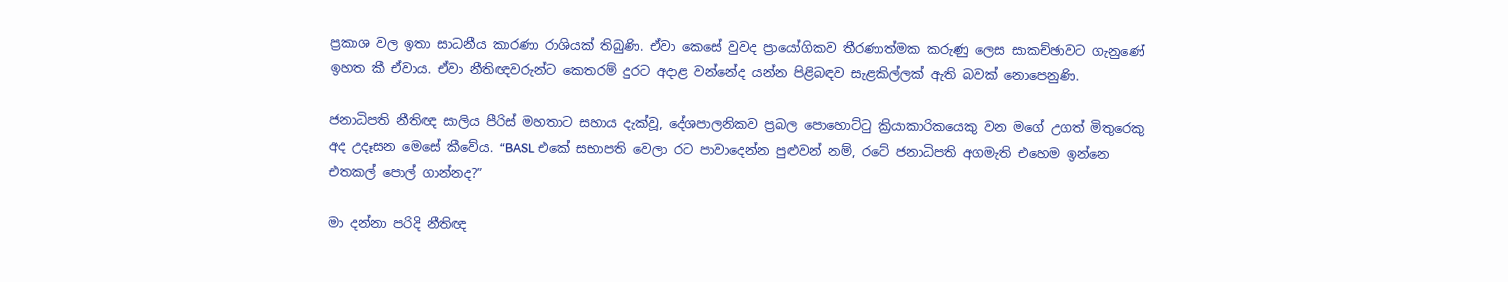ප්‍රකාශ වල ඉතා සාධනීය කාරණා රාශියක් තිබුණි. ඒවා කෙසේ වුවද ප්‍රායෝගිකව තීරණාත්මක කරුණු ලෙස සාකච්ඡාවට ගැනුණේ ඉහත කී ඒවාය. ඒවා නීතිඥවරුන්ට කෙතරම් දුරට අදාළ වන්නේද යන්න පිළිබඳව සැළකිල්ලක් ඇති බවක් නොපෙනුණි.

ජනාධිපති නීතිඥ සාලිය පීරිස් මහතාට සහාය දැක්වූ, දේශපාලනිකව ප්‍රබල පොහොට්ටු ක්‍රියාකාරිකයෙකු වන මගේ උගත් මිතුරෙකු අද උදෑසන මෙසේ කීවේය. “BASL එකේ සභාපති වෙලා රට පාවාදෙන්න පුළුවන් නම්, රටේ ජනාධිපති අගමැති එහෙම ඉන්නෙ එතකල් පොල් ගාන්නද?”

මා දන්නා පරිදි නීතිඥ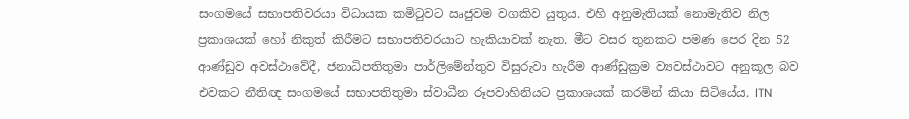සංගමයේ සභාපතිවරයා විධායක කමිටුවට ඍජුවම වගකිව යුතුය. එහි අනුමැතියක් නොමැතිව නිල ප්‍රකාශයක් හෝ නිකුත් කිරීමට සභාපතිවරයාට හැකියාවක් නැත. මීට වසර තුනකට පමණ පෙර දින 52 ආණ්ඩුව අවස්ථාවේදී, ජනාධිපතිතුමා පාර්ලිමේන්තුව විසුරුවා හැරීම ආණ්ඩුක්‍රම ව්‍යවස්ථාවට අනුකූල බව එවකට නීතිඥ සංගමයේ සභාපතිතුමා ස්වාධීන රූපවාහිනියට ප්‍රකාශයක් කරමින් කියා සිටියේය. ITN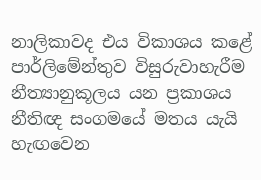නාලිකාවද එය විකාශය කළේ පාර්ලිමේන්තුව විසුරුවාහැරීම නීත්‍යානුකූලය යන ප්‍රකාශය නීතිඥ සංගමයේ මතය යැයි හැඟවෙන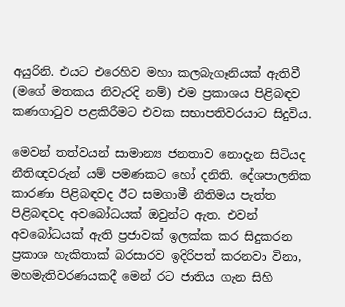අයුරිනි. එයට එරෙහිව මහා කලබැගෑනියක් ඇතිවී (මගේ මතකය නිවැරදි නම්) එම ප්‍රකාශය පිළිබඳව කණගාටුව පළකිරීමට එවක සභාපතිවරයාට සිදුවිය.

මෙවන් තත්වයන් සාමාන්‍ය ජනතාව නොදැන සිටියද නීතිඥවරුන් යම් පමණකට හෝ දනිති. දේශපාලනික කාරණා පිළිබඳවද ඊට සමගාමී නීතිමය පැත්ත පිළිබඳවද අවබෝධයක් ඔවුන්ට ඇත. එවන් අවබෝධයක් ඇති ප්‍රජාවක් ඉලක්ක කර සිදුකරන ප්‍රකාශ හැකිතාක් බරසාරව ඉදිරිපත් කරනවා විනා, මහමැතිවරණයකදී මෙන් රට ජාතිය ගැන සිහි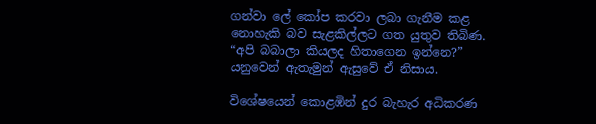ගන්වා ලේ කෝප කරවා ලබා ගැනීම කළ නොහැකි බව සැළකිල්ලට ගත යුතුව තිබිණ. “අපි බබාලා කියලද හිතාගෙන ඉන්නෙ?” යනුවෙන් ඇතැමුන් ඇසුවේ ඒ නිසාය.

විශේෂයෙන් කොළඹින් දුර බැහැර අධිකරණ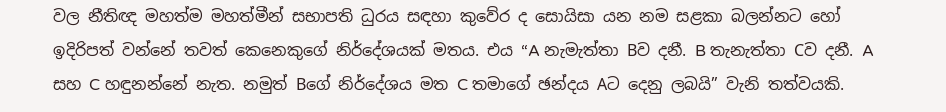වල නීතිඥ මහත්ම මහත්මීන් සභාපති ධුරය සඳහා කුවේර ද සොයිසා යන නම සළකා බලන්නට හෝ ඉදිරිපත් වන්නේ තවත් කෙනෙකුගේ නිර්දේශයක් මතය. එය “A නැමැත්තා Bව දනී. B තැනැත්තා Cව දනී. A සහ C හඳුනන්නේ නැත. නමුත් Bගේ නිර්දේශය මත C තමාගේ ඡන්දය Aට දෙනු ලබයි” වැනි තත්වයකි.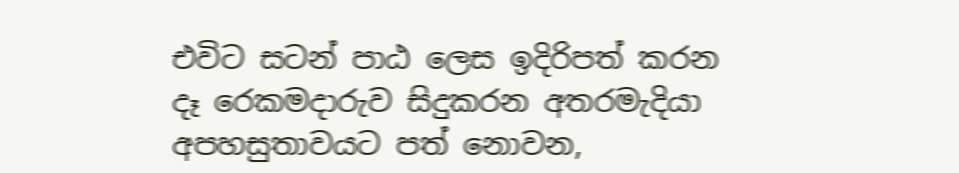එවිට සටන් පාඨ ලෙස ඉදිරිපත් කරන දෑ රෙකමදාරුව සිදුකරන අතරමැදියා අපහසුතාවයට පත් නොවන,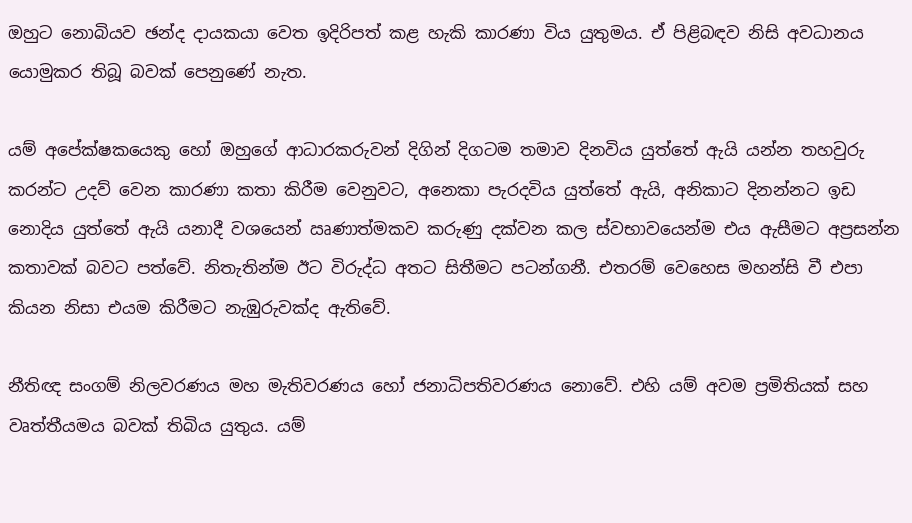ඔහුට නොබියව ඡන්ද දායකයා වෙත ඉදිරිපත් කළ හැකි කාරණා විය යුතුමය. ඒ පිළිබඳව නිසි අවධානය යොමුකර තිබූ බවක් පෙනුණේ නැත.

යම් අපේක්ෂකයෙකු හෝ ඔහුගේ ආධාරකරුවන් දිගින් දිගටම තමාව දිනවිය යුත්තේ ඇයි යන්න තහවුරු කරන්ට උදව් වෙන කාරණා කතා කිරීම වෙනුවට, අනෙකා පැරදවිය යුත්තේ ඇයි, අනිකාට දිනන්නට ඉඩ නොදිය යුත්තේ ඇයි යනාදී වශයෙන් ඍණාත්මකව කරුණු දක්වන කල ස්වභාවයෙන්ම එය ඇසීමට අප්‍රසන්න කතාවක් බවට පත්වේ. නිතැතින්ම ඊට විරුද්ධ අතට සිතීමට පටන්ගනී. එතරම් වෙහෙස මහන්සි වී එපා කියන නිසා එයම කිරීමට නැඹුරුවක්ද ඇතිවේ.

නීතිඥ සංගම් නිලවරණය මහ මැතිවරණය හෝ ජනාධිපතිවරණය නොවේ. එහි යම් අවම ප්‍රමිතියක් සහ වෘත්තීයමය බවක් තිබිය යුතුය. යම්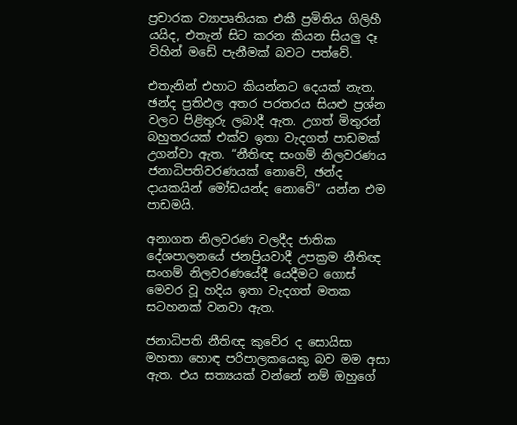ප්‍රචාරක ව්‍යාපෘතියක එකී ප්‍රමිතිය ගිලිහී යයිද, එතැන් සිට කරන කියන සියලු දෑ විහින් මඩේ පැනීමක් බවට පත්වේ.

එතැනින් එහාට කියන්නට දෙයක් නැත. ඡන්ද ප්‍රතිඵල අතර පරතරය සියළු ප්‍රශ්න වලට පිළිතුරු ලබාදී ඇත. උගත් මිතුරන් බහුතරයක් එක්ව ඉතා වැදගත් පාඩමක් උගන්වා ඇත. “නීතිඥ සංගම් නිලවරණය ජනාධිපතිවරණයක් නොවේ, ඡන්ද දායකයින් මෝඩයන්ද නොවේ” යන්න එම පාඩමයි.

අනාගත නිලවරණ වලදීද ජාතික දේශපාලනයේ ජනප්‍රියවාදී උපක්‍රම නීතිඥ සංගම් නිලවරණයේදී යෙදීමට ගොස් මෙවර වූ හදිය ඉතා වැදගත් මතක සටහනක් වනවා ඇත.

ජනාධිපති නීතිඥ කුවේර ද සොයිසා මහතා හොඳ පරිපාලකයෙකු බව මම අසා ඇත. එය සත්‍යයක් වන්නේ නම් ඔහුගේ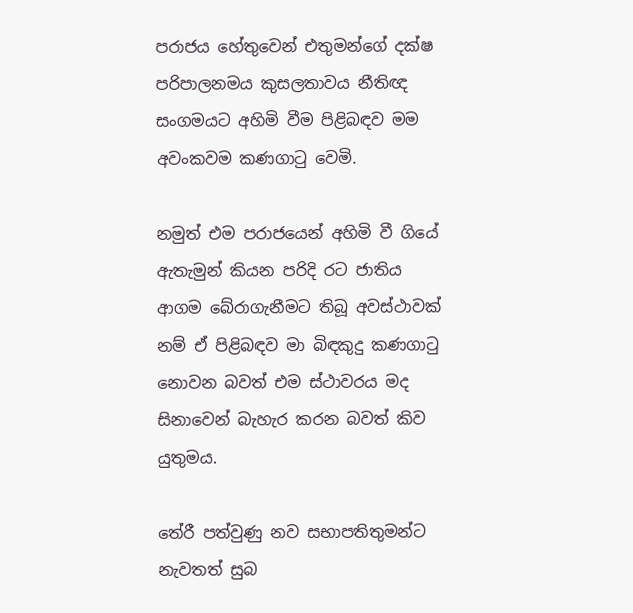පරාජය හේතුවෙන් එතුමන්ගේ දක්ෂ පරිපාලනමය කුසලතාවය නීතිඥ සංගමයට අහිමි වීම පිළිබඳව මම අවංකවම කණගාටු වෙමි.

නමුත් එම පරාජයෙන් අහිමි වී ගියේ ඇතැමුන් කියන පරිදි රට ජාතිය ආගම බේරාගැනීමට තිබූ අවස්ථාවක් නම් ඒ පිළිබඳව මා බිඳකුදු කණගාටු නොවන බවත් එම ස්ථාවරය මද සිනාවෙන් බැහැර කරන බවත් කිව යුතුමය.

තේරී පත්වුණු නව සභාපතිතුමන්ට නැවතත් සුබ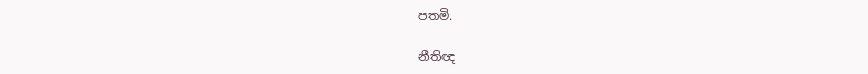පතමි.

නීතිඥ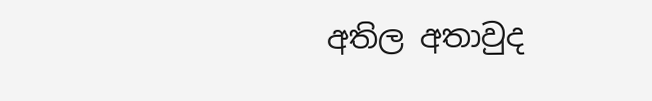අතිල අතාවුද